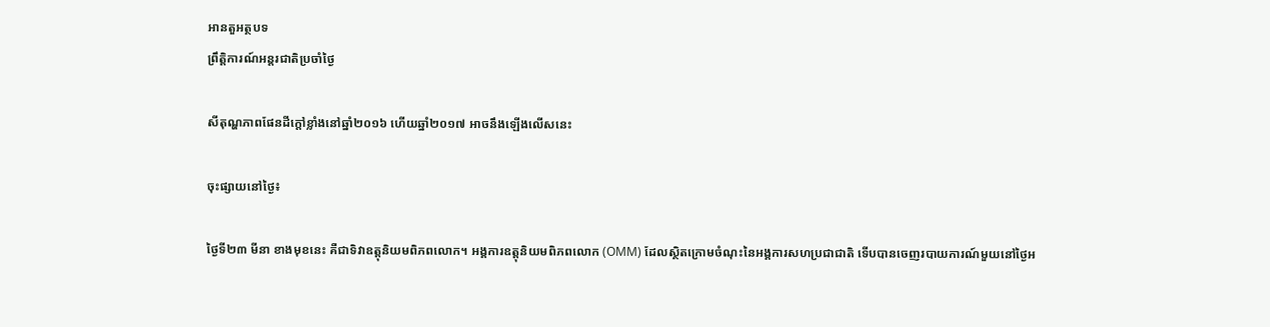អានតួអត្ថបទ
ព្រឹត្តិការណ៍អន្តរជាតិប្រចាំថ្ងៃ

សីតុណ្ហភាពផែនដីក្តៅខ្លាំងនៅឆ្នាំ២០១៦ ហើយឆ្នាំ២០១៧ អាចនឹងឡើងលើសនេះ

ចុះផ្សាយនៅថ្ងៃ៖

ថ្ងៃទី២៣ មីនា ខាងមុខនេះ គឺជាទិវាឧត្តុនិយមពិភពលោក។ អង្គការឧត្តុនិយមពិភពលោក (OMM) ដែលស្ថិតក្រោមចំណុះនៃអង្គការសហប្រជាជាតិ ទើបបានចេញរបាយការណ៍មួយនៅថ្ងៃអ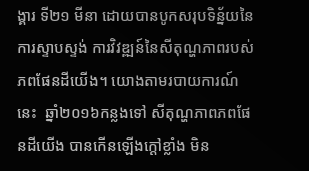ង្គារ ទី២១ មីនា ដោយបានបូកសរុបទិន្ន័យនៃការស្ទាបស្ទង់ ការវិវឌ្ឍន៍នៃសីតុណ្ហភាពរបស់ភពផែនដីយើង។ យោងតាមរបាយការណ៍នេះ  ឆ្នាំ២០១៦កន្លងទៅ សីតុណ្ហភាពភពផែនដីយើង បានកើនឡើងក្តៅខ្លាំង មិន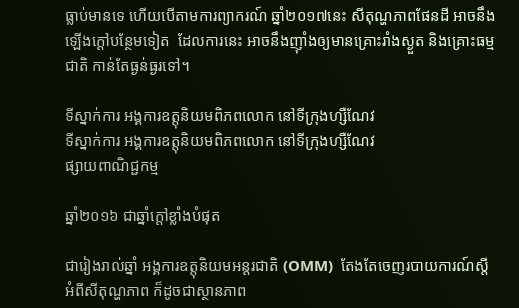ធ្លាប់មានទេ ហើយបើតាមការព្យាករណ៍ ឆ្នាំ២០១៧នេះ សីតុណ្ហភាពផែនដី អាចនឹងឡើងក្តៅបន្ថែមទៀត  ដែលការនេះ អាចនឹងញ៉ាំងឲ្យមានគ្រោះរាំងស្ងួត និងគ្រោះធម្មជាតិ កាន់តែធ្ងន់ធ្ងរទៅ។

ទីស្នាក់ការ អង្គការឧត្តុនិយមពិភពលោក នៅទីក្រុងហ្សឺណែវ
ទីស្នាក់ការ អង្គការឧត្តុនិយមពិភពលោក នៅទីក្រុងហ្សឺណែវ
ផ្សាយពាណិជ្ជកម្ម

ឆ្នាំ២០១៦ ជាឆ្នាំក្តៅខ្លាំងបំផុត

ជារៀងរាល់ឆ្នាំ អង្គការឧត្តុនិយមអន្តរជាតិ (OMM)  តែងតែចេញរបាយការណ៍ស្តី អំពីសីតុណ្ហភាព ក៏ដូចជាស្ថានភាព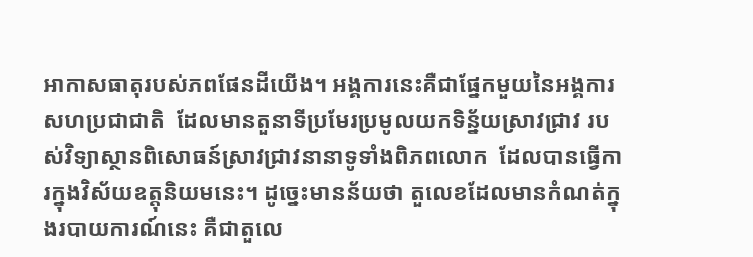អាកាសធាតុរបស់ភពផែនដីយើង។ អង្គការនេះគឺជាផ្នែកមួយនៃអង្គការសហប្រជាជាតិ  ដែលមានតួនាទីប្រមែរប្រមូលយកទិន្ន័យស្រាវជ្រាវ របស់វិទ្យាស្ថានពិសោធន៍ស្រាវជ្រាវនានាទូទាំងពិភពលោក  ដែលបានធ្វើការក្នុងវិស័យឧត្តុនិយមនេះ។ ដូច្នេះមានន័យថា តួលេខដែលមានកំណត់ក្នុងរបាយការណ៍នេះ គឺជាតួលេ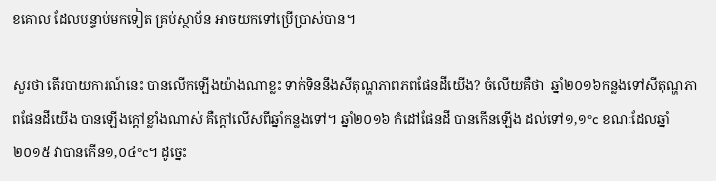ខគោល ដែលបន្ទាប់មកទៀត គ្រប់ស្ថាប័ន អាចយកទៅប្រើប្រាស់បាន។

សួរថា តើរបាយការណ៍នេះ បានលើកឡើងយ៉ាងណាខ្លះ ទាក់ទិននឹងសីតុណ្ហភាពភពផែនដីយើង? ចំលើយគឺថា  ឆ្នាំ២០១៦កន្លងទៅសីតុណ្ហភាពផែនដីយើង បានឡើងក្តៅខ្លាំងណាស់ គឺក្តៅលើសពីឆ្នាំកន្លងទៅ។ ឆ្នាំ២០១៦ កំដៅផែនដី បានកើនឡើង ដល់ទៅ១,១°c ខណៈដែលឆ្នាំ២០១៥ វាបានកើន១,០៤°c។ ដូច្នេះ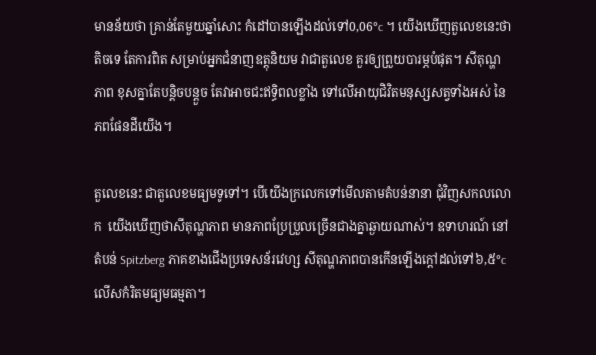មានន័យថា គ្រាន់តែមួយឆ្នាំសោះ កំដៅបានឡើងដល់ទៅ0,06°c ។ យើងឃើញតួលេខនេះថាតិចទេ តែការពិត សម្រាប់អ្នកជំនាញឧត្តុនិយម វាជាតួលេខ គួរឲ្យព្រួយបារម្ភបំផុត។ សីតុណ្ហភាព ខុសគ្នាតែបន្តិចបន្តួច តែវាអាចជះឥទ្ធិពលខ្លាំង ទៅលើអាយុជិវិតមនុស្សសត្វទាំងអស់ នៃភពផែនដីយើង។

តួលេខនេះ ជាតួលេខមធ្យមទូទៅ។ បើយើងក្រលេកទៅមើលតាមតំបន់នានា ជុំវិញសកលលោក  យើងឃើញថាសីតុណ្ហភាព មានភាពប្រែប្រួលច្រើនជាងគ្នាឆ្ងាយណាស់។ ឧទាហរណ៍ នៅតំបន់ Spitzberg ភាគខាងជើងប្រទេសន័រវេហ្ស សីតុណ្ហភាពបានកើនឡើងក្តៅដល់ទៅ៦,៥°c លើសកំរិតមធ្យមធម្មតា។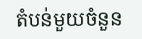តំបន់មួយចំនួន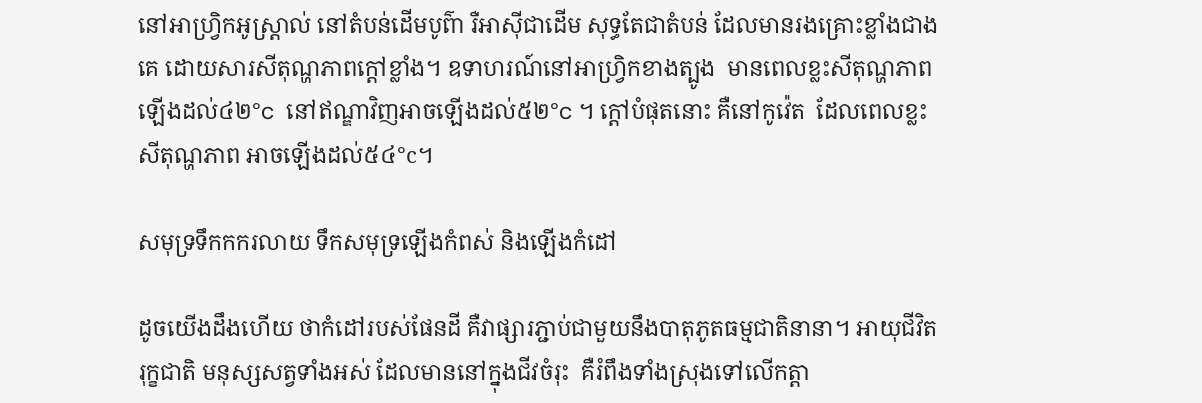នៅអាហ្វ្រិកអូស្ត្រាល់ នៅតំបន់ដើមបូព៌ា រឺអាស៊ីជាដើម សុទ្ធតែជាតំបន់ ដែលមានរងគ្រោះខ្លាំងជាងគេ ដោយសារសីតុណ្ហភាពក្តៅខ្លាំង។ ឧទាហរណ៍នៅអាហ្វ្រិកខាងត្បូង  មានពេលខ្លះសីតុណ្ហភាពឡើងដល់៤២°c  នៅឥណ្ឌាវិញអាចឡើងដល់៥២°c ។ ក្តៅបំផុតនោះ គឺនៅកូវ៉េត  ដែលពេលខ្លះសីតុណ្ហភាព អាចឡើងដល់៥៤°c។

សមុទ្រទឹកកករលាយ ទឹកសមុទ្រឡើងកំពស់ និងឡើងកំដៅ

ដូចយើងដឹងហើយ ថាកំដៅរបស់ផែនដី គឺវាផ្សារភ្ជាប់ជាមួយនឹងបាតុភូតធម្មជាតិនានា។ អាយុជីវិតរុក្ខជាតិ មនុស្សសត្វទាំងអស់ ដែលមាននៅក្នុងជីវចំរុះ  គឺរំពឹងទាំងស្រុងទៅលើកត្តា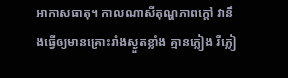អាកាសធាតុ។ កាលណាសីតុណ្ហភាពក្តៅ វានឹងធ្វើឲ្យមានគ្រោះរាំងស្ងួតខ្លាំង គ្មានភ្លៀង រឺភ្លៀ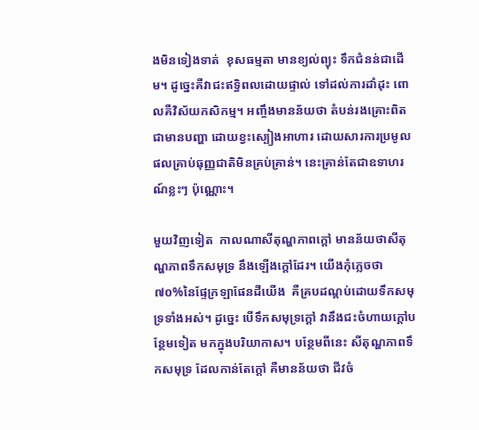ងមិនទៀងទាត់  ខុសធម្មតា មានខ្យល់ព្យុះ ទឹកជំនន់ជាដើម។ ដូច្នេះគឺវាជះឥទ្ធិពលដោយផ្ទាល់ ទៅដល់ការដាំដុះ ពោលគឺវិស័យកសិកម្ម។ អញ្ចឹងមានន័យថា តំបន់រងគ្រោះពិតជាមានបញ្ហា ដោយខ្វះស្បៀងអាហារ ដោយសារការប្រមូលផលគ្រាប់ធុញ្ញជាតិមិនគ្រប់គ្រាន់។ នេះគ្រាន់តែជាឧទាហរណ៍ខ្លះៗ ប៉ុណ្ណោះ។

មួយវិញទៀត  កាលណាសីតុណ្ហភាពក្តៅ មានន័យថាសីតុណ្ហភាពទឹកសមុទ្រ នឹងឡើងក្តៅដែរ។ យើងកុំភ្លេចថា ៧០%នៃផ្ទែក្រឡាផែនដីយើង  គឺគ្របដណ្តប់ដោយទឹកសមុទ្រទាំងអស់។ ដូច្នេះ បើទឹកសមុទ្រក្តៅ វានឹងជះចំហាយក្តៅបន្ថែមទៀត មកក្នុងបរិយាកាស។ បន្ថែមពីនេះ សីតុណ្ហភាពទឹកសមុទ្រ ដែលកាន់តែក្តៅ គឺមានន័យថា ជីវចំ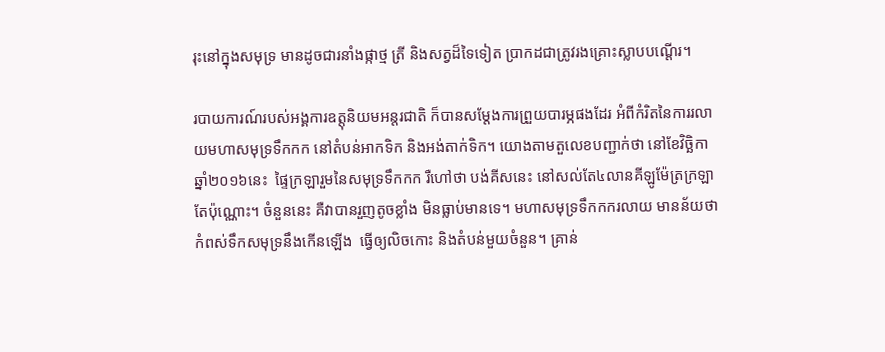រុះនៅក្នុងសមុទ្រ មានដូចជារនាំងផ្កាថ្ម ត្រី និងសត្វដ៏ទៃទៀត ប្រាកដជាត្រូវរងគ្រោះស្លាបបណ្តើរ។

របាយការណ៍របស់អង្គការឧត្តុនិយមអន្តរជាតិ ក៏បានសម្តែងការព្រួយបារម្ភផងដែរ អំពីកំរិតនៃការរលាយមហាសមុទ្រទឹកកក នៅតំបន់អាកទិក និងអង់តាក់ទិក។ យោងតាមតួលេខបញ្ជាក់ថា នៅខែវិច្ឆិកា ឆ្នាំ២០១៦នេះ  ផ្ទៃក្រឡារួមនៃសមុទ្រទឹកកក រឺហៅថា បង់គីសនេះ នៅសល់តែ៤លានគីឡូម៉ែត្រក្រឡាតែប៉ុណ្ណោះ។ ចំនួននេះ គឺវាបានរួញតូចខ្លាំង មិនធ្លាប់មានទេ។ មហាសមុទ្រទឹកកករលាយ មានន័យថា កំពស់ទឹកសមុទ្រនឹងកើនឡើង  ធ្វើឲ្យលិចកោះ និងតំបន់មួយចំនួន។ គ្រាន់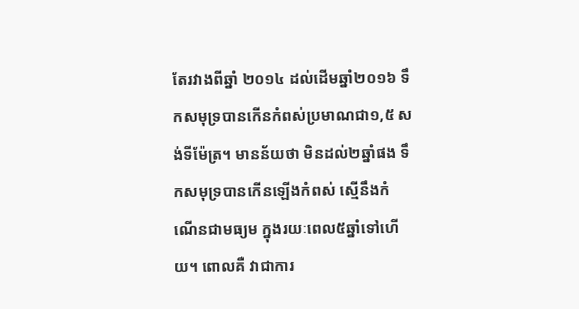តែរវាងពីឆ្នាំ ២០១៤ ដល់ដើមឆ្នាំ២០១៦ ទឹកសមុទ្របានកើនកំពស់ប្រមាណជា១,៥ សង់ទីម៉ែត្រ។ មានន័យថា មិនដល់២ឆ្នាំផង ទឹកសមុទ្របានកើនឡើងកំពស់ ស្មើនឹងកំណើនជាមធ្យម ក្នុងរយៈពេល៥ឆ្នាំទៅហើយ។ ពោលគឺ វាជាការ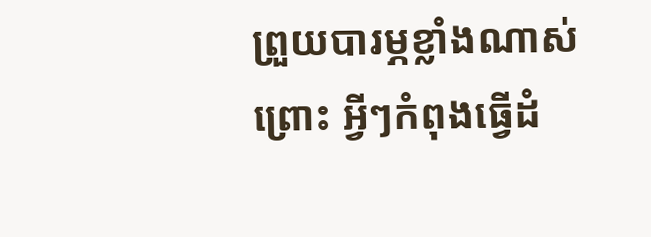ព្រួយបារម្ភខ្លាំងណាស់ ព្រោះ អ្វីៗកំពុងធ្វើដំ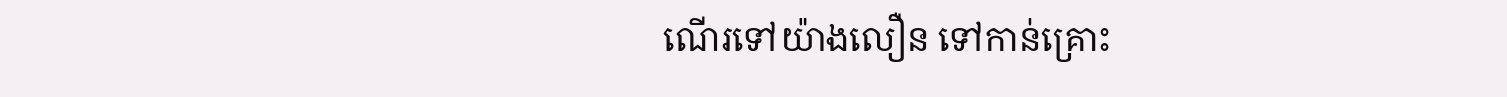ណើរទៅយ៉ាងលឿន ទៅកាន់គ្រោះ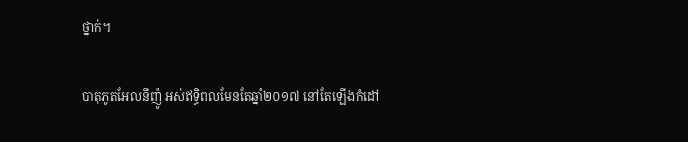ថ្នាក់។

បាតុភូតអែលនីញ៉ូ អស់ឥទ្ធិពលមែនតែឆ្នាំ២០១៧ នៅតែឡើងកំដៅ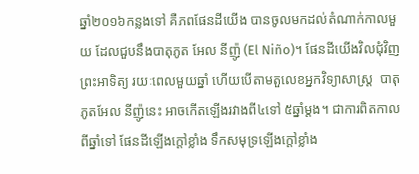ឆ្នាំ២០១៦កន្លងទៅ គឺភពផែនដីយើង បានចូលមកដល់តំណាក់កាលមួយ ដែលជួបនឹងបាតុភូត អែល នីញ៉ូ (El Niño)។ ផែនដីយើងវិលជុំវិញព្រះអាទិត្យ រយៈពេលមួយឆ្នាំ ហើយបើតាមតួលេខអ្នកវិទ្យាសាស្ត្រ  បាតុភូតអែល នីញ៉ូនេះ អាចកើតឡើងរវាងពី៤ទៅ ៥ឆ្នាំម្តង។ ជាការពិតកាលពីឆ្នាំទៅ ផែនដីឡើងក្តៅខ្លាំង ទឹកសមុទ្រឡើងក្តៅខ្លាំង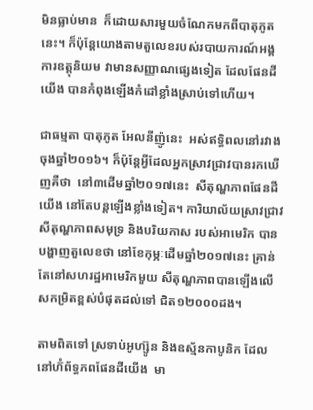មិនធ្លាប់មាន  ក៏ដោយសារមួយចំណែកមកពីបាតុភូតនេះ។ ក៏ប៉ុន្តែយោងតាមតួលេខរបស់របាយការណ៍អង្គការឧត្តុនិយម វាមានសញ្ញាណផ្សេងទៀត ដែលផែនដីយើង បានកំពុងឡើងកំដៅខ្លាំងស្រាប់ទៅហើយ។

ជាធម្មតា បាតុភូត អែលនីញ៉ូនេះ  អស់ឥទ្ធិពលនៅរវាងចុងឆ្នាំ២០១៦។ ក៏ប៉ុន្តែអ្វីដែលអ្នកស្រាវជ្រាវបានរកឃើញគឺថា  នៅ៣ដើមឆ្នាំ២០១៧នេះ  សីតុណ្ហភាពផែនដីយើង នៅតែបន្តឡើងខ្លាំងទៀត។ ការិយាល័យស្រាវជ្រាវសីតុណ្ហភាពសមុទ្រ និងបរិយកាស របស់អាមេរិក បានបង្ហាញតួលេខថា នៅខែកុម្ភៈដើមឆ្នាំ២០១៧នេះ គ្រាន់តែនៅសហរដ្ឋអាមេរិកមួយ សីតុណ្ហភាពបានឡើងលើសកម្រិតខ្ពស់បំផុតដល់ទៅ ជិត១២០០០ដង។

តាមពិតទៅ ស្រទាប់អូហ្ស៊ូន និងឧស្ម័នកាបូនិក ដែលនៅហ៊ំព័ទ្ធភពផែនដីយើង  មា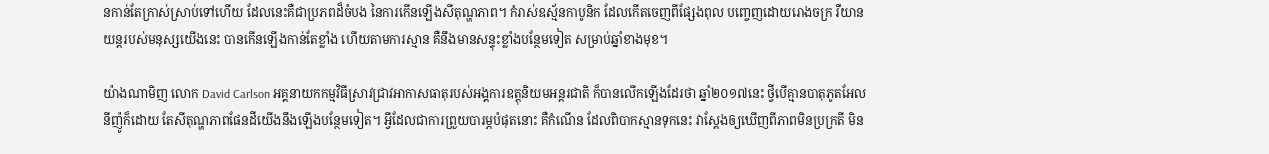នកាន់តែក្រាស់ស្រាប់ទៅហើយ ដែលនេះគឺជាប្រភពដ៏ចំបង នៃការកើនឡើងសីតុណ្ហភាព។ កំរាស់ឧស្ម័នកាបូនិក ដែលកើតចេញពីផ្សែងពុល បញ្ចេញដោយរោងចក្រ រឺយានយន្តរបស់មនុស្សយើងនេះ បានកើនឡើងកាន់តែខ្លាំង ហើយតាមការស្មាន គឺនឹងមានសន្ទុះខ្លាំងបន្ថែមទៀត សម្រាប់ឆ្នាំខាងមុខ។

យ៉ាងណាមិញ លោក David Carlson អគ្គនាយកកម្មវិធីស្រាវជ្រាវអាកាសធាតុរបស់អង្គការឧត្តុនិយមអន្តរជាតិ ក៏បានលើកឡើងដែរថា ឆ្នាំ២០១៧នេះ ថ្វីបើគ្មានបាតុភូតអែលនីញ៉ូក៏ដោយ តែសីតុណ្ហភាពផែនដីយើងនឹងឡើងបន្ថែមទៀត។ អ្វីដែលជាការព្រួយបារម្ភបំផុតនោះ គឺកំណើន ដែលពិបាកស្មានទុកនេះ វាស្តែងឲ្យឃើញពីភាពមិនប្រក្រតី មិន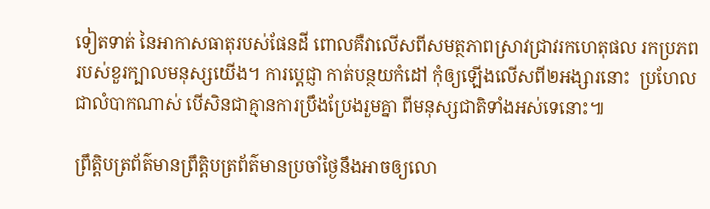ទៀតទាត់ នៃអាកាសធាតុរបស់ផែនដី ពោលគឺវាលើសពីសមត្ថភាពស្រាវជ្រាវរកហេតុផល រកប្រភព របស់ខួរក្បាលមនុស្សយើង។ ការបេ្តជ្ញា កាត់បន្ថយកំដៅ កុំឲ្យឡើងលើសពី២អង្សារនោះ  ប្រហែលជាលំបាកណាស់ បើសិនជាគ្មានការប្រឹងប្រែងរួមគ្នា ពីមនុស្សជាតិទាំងអស់ទេនោះ៕

ព្រឹត្តិបត្រព័ត៌មានព្រឹត្តិបត្រព័ត៌មានប្រចាំថ្ងៃនឹងអាចឲ្យលោ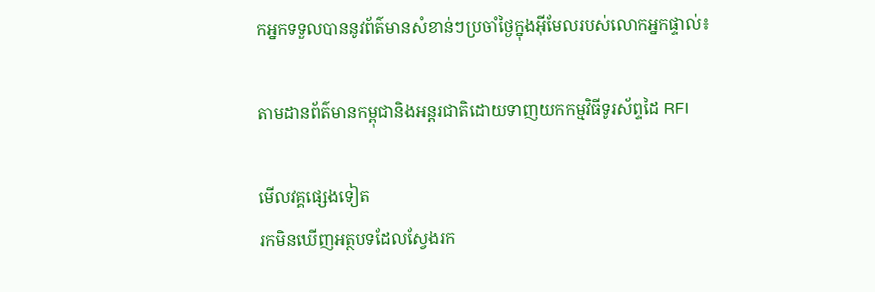កអ្នកទទួលបាននូវព័ត៌មានសំខាន់ៗប្រចាំថ្ងៃក្នុងអ៊ីមែលរបស់លោកអ្នកផ្ទាល់៖

តាមដានព័ត៌មានកម្ពុជានិងអន្តរជាតិដោយទាញយកកម្មវិធីទូរស័ព្ទដៃ RFI

មើលវគ្គផ្សេងទៀត
រកមិនឃើញអត្ថបទដែលស្វែងរក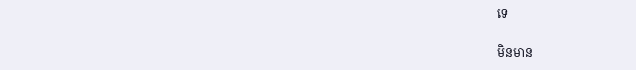ទេ

មិនមាន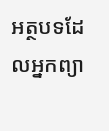អត្ថបទដែលអ្នកព្យា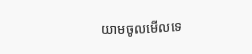យាមចូលមើលទេ